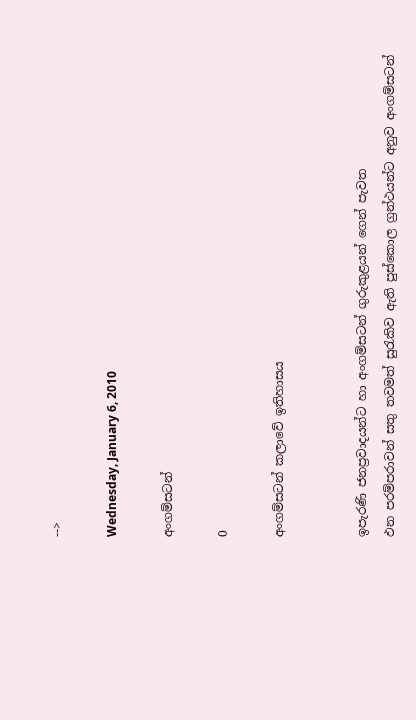-->

Wednesday, January 6, 2010

අංගම්සටන්

0

අංගම්සටන් කලාවේ ඉතිහාසය


ඉපැරණි ජනප්‍රවාදයන්ට හා අංගම්සටන් ගුරුකුළයන් ගෙන් පැවත
ඵන පරම්පරාවන් සතු තවමත් සුරැකිව ඇති පුස්කොල ග්‍රන්ථයන්ට අනුව අංගම්සටන්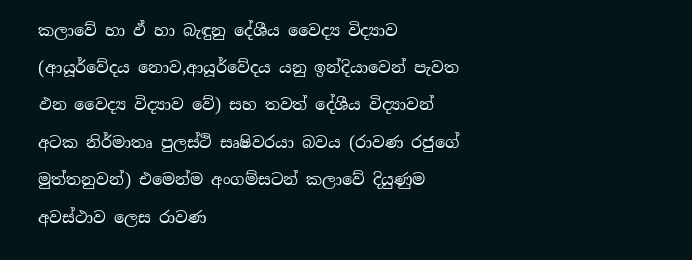කලාවේ හා ඵ් හා බැඳුනු දේශීය වෛද්‍ය විද්‍යාව (ආයූර්වේදය නොව,ආයූර්වේදය යනු ඉන්දියාවෙන් පැවත ඵන වෛද්‍ය විද්‍යාව වේ) සහ තවත් දේශීය විද්‍යාවන් අටක නිර්මාතෘ පුලස්ථි සෘෂිවරයා බවය (රාවණ රජුගේ මුත්තනුවන්) එමෙන්ම අංගම්සටන් කලාවේ දියුණුම අවස්ථාව ලෙස රාවණ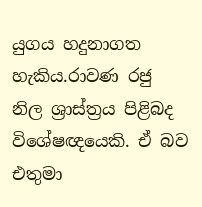යුගය හදුනාගත හැකිය.රාවණ රජු නිල ශ්‍රාස්ත්‍රය පිළිබද විශේෂඥයෙකි. ඒ බව එතුමා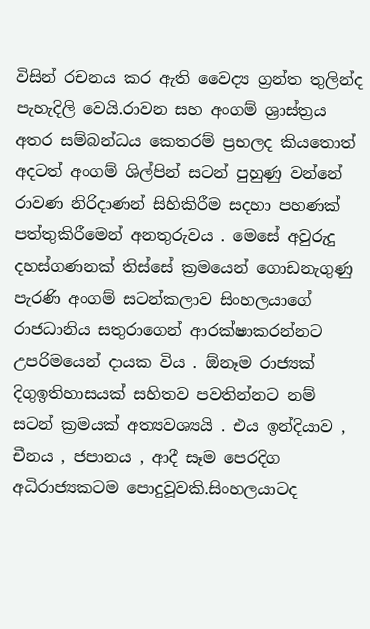විසින් රචනය කර ඇති වෛද්‍ය ග්‍රන්ත තුලින්ද පැහැදිලි වෙයි.රාවන සහ අංගම් ශ්‍රාස්ත්‍රය අතර සම්බන්ධය කෙතරම් ප්‍රභලද කියතොත් අදටත් අංගම් ශිල්පින් සටන් පුහුණු වන්නේ රාවණ නිරිදාණන් සිහිකිරීම සදහා පහණක් පත්තුකිරීමෙන් අනතුරුවය . මෙසේ අවුරුදු දහස්ගණනක් තිස්සේ ක්‍රමයෙන් ගොඩනැගුණු පැරණි අංගම් සටන්කලාව සිංහලයාගේ රාජධානිය සතුරාගෙන් ආරක්ෂාකරන්නට උපරිමයෙන් දායක විය . ඕනෑම රාජ්‍යක් දිගුඉතිහාසයක් සහිතව පවතින්නට නම් සටන් ක්‍රමයක් අත්‍යවශ්‍යයි . එය ඉන්දියාව , චීනය , ජපානය , ආදී සෑම පෙරදිග අධිරාජ්‍යකටම පොදුවූවකි.සිංහලයාටද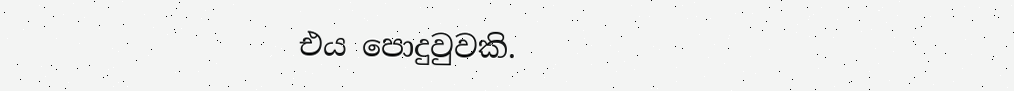එය පොදුවුවකි.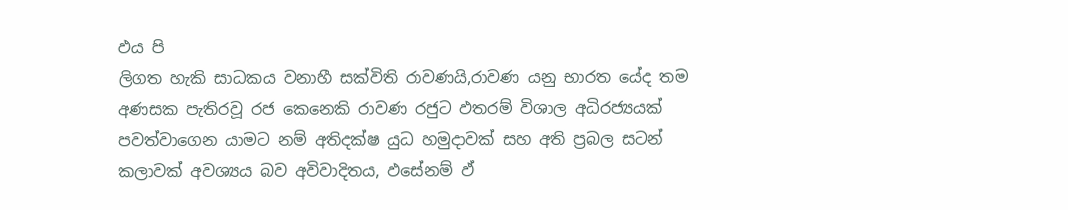ඵය පි
ලිගත හැකි සාධකය වනාහී සක්විති රාවණයි,රාවණ යනු භාරත යේද තම අණසක පැතිරවූ රජ කෙනෙකි රාවණ රජුට ඵතරම් විශාල අධිරජ්‍යයක් පවත්වාගෙන යාමට නම් අතිදක්ෂ යුධ හමුදාවක් සහ අති ප්‍රබල සටන් කලාවක් අවශ්‍යය බව අවිවාදිතය, ඵසේනම් ඵ්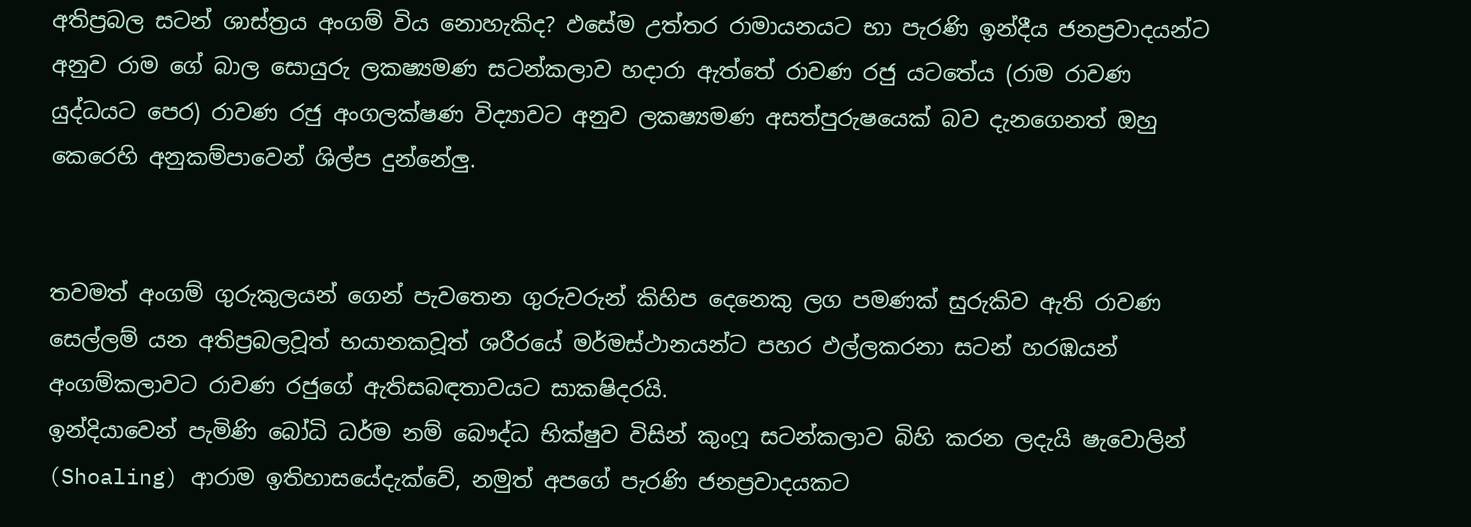අතිප්‍රබල සටන් ශාස්ත්‍රය අංගම් විය නොහැකිද? ඵසේම උත්තර රාමායනයට භා පැරණි ඉන්දීය ජනප්‍රවාදයන්ට අනුව රාම ගේ බාල සොයුරු ලකෂ්‍යමණ සටන්කලාව හදාරා ඇත්තේ රාවණ රජු යටතේය (රාම රාවණ යුද්ධයට පෙර) රාවණ රජු අංගලක්ෂණ විද්‍යාවට අනුව ලකෂ්‍යමණ අසත්පුරුෂයෙක් බව දැනගෙනත් ඔහු කෙරෙහි අනුකම්පාවෙන් ශිල්ප දුන්නේලු.


තවමත් අංගම් ගුරුකුලයන් ගෙන් පැවතෙන ගුරුවරුන් කිහිප දෙනෙකු ලග පමණක් සුරුකිව ඇති රාවණ සෙල්ලම් යන අතිප්‍රබලවූත් භයානකවූත් ශරීරයේ මර්මස්ථානයන්ට පහර ඵල්ලකරනා සටන් හරඹයන් අංගම්කලාවට රාවණ රජුගේ ඇතිසබඳතාවයට සාකෂිදරයි.
ඉන්දියාවෙන් පැමිණි බෝධි ධර්ම නම් බෞද්ධ භික්ෂුව විසින් කුංෆූ සටන්කලාව බිහි කරන ලදැයි ෂැවොලින් (Shoaling) ආරාම ඉතිහාසයේදැක්වේ, නමුත් අපගේ පැරණි ජනප්‍රවාදයකට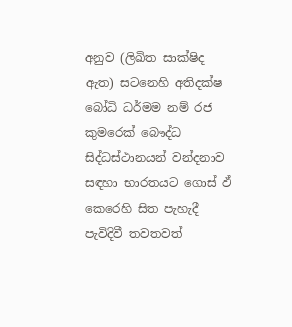අනුව (ලිඛිත සාක්ෂිද ඇත) සටනෙහි අතිදක්ෂ බෝධි ධර්මම නම් රජ කුමරෙක් බෞද්ධ සිද්ධස්ථානයන් වන්දනාව සඳහා භාරතයට ගොස් ඵ් කෙරෙහි සිත පැහැදී පැවිදිවී තවතවත්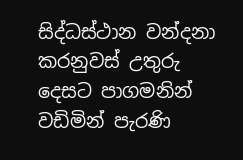සිද්ධස්ථාන වන්දනා කරනුවස් උතුරු දෙසට පාගමනින් වඩිමින් පැරණි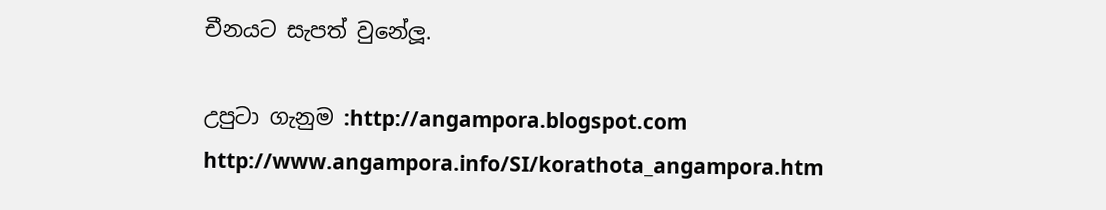චීනයට සැපත් වුනේලූ.

උපුටා ගැනුම :http://angampora.blogspot.com
http://www.angampora.info/SI/korathota_angampora.htm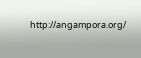http://angampora.org/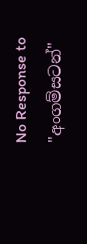No Response to "අංගම්සටන්"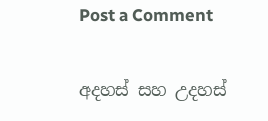Post a Comment

අදහස් සහ උදහස්